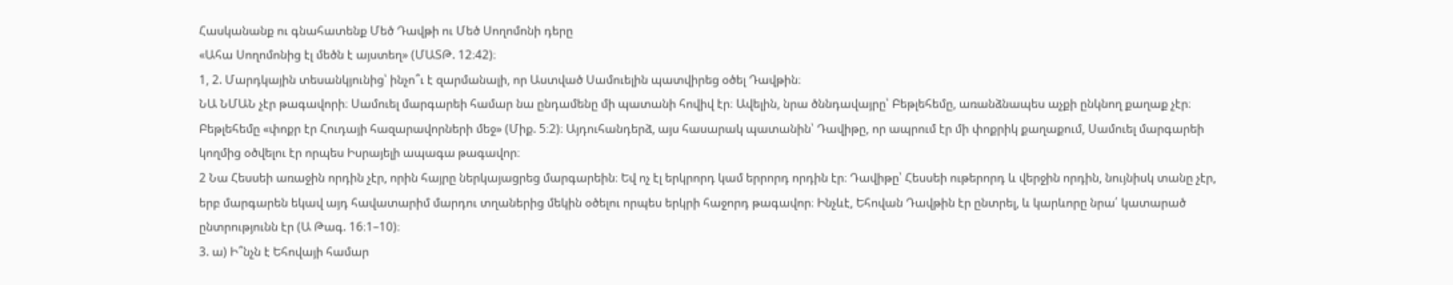Հասկանանք ու գնահատենք Մեծ Դավթի ու Մեծ Սողոմոնի դերը
«Ահա Սողոմոնից էլ մեծն է այստեղ» (ՄԱՏԹ. 12։42)։
1, 2. Մարդկային տեսանկյունից՝ ինչո՞ւ է զարմանալի, որ Աստված Սամուելին պատվիրեց օծել Դավթին։
ՆԱ ՆՄԱՆ չէր թագավորի։ Սամուել մարգարեի համար նա ընդամենը մի պատանի հովիվ էր։ Ավելին, նրա ծննդավայրը՝ Բեթլեհեմը, առանձնապես աչքի ընկնող քաղաք չէր։ Բեթլեհեմը «փոքր էր Հուդայի հազարավորների մեջ» (Միք. 5։2)։ Այդուհանդերձ, այս հասարակ պատանին՝ Դավիթը, որ ապրում էր մի փոքրիկ քաղաքում, Սամուել մարգարեի կողմից օծվելու էր որպես Իսրայելի ապագա թագավոր։
2 Նա Հեսսեի առաջին որդին չէր, որին հայրը ներկայացրեց մարգարեին։ Եվ ոչ էլ երկրորդ կամ երրորդ որդին էր։ Դավիթը՝ Հեսսեի ութերորդ և վերջին որդին, նույնիսկ տանը չէր, երբ մարգարեն եկավ այդ հավատարիմ մարդու տղաներից մեկին օծելու որպես երկրի հաջորդ թագավոր։ Ինչևէ, Եհովան Դավթին էր ընտրել, և կարևորը նրա՛ կատարած ընտրությունն էր (Ա Թագ. 16։1–10)։
3. ա) Ի՞նչն է Եհովայի համար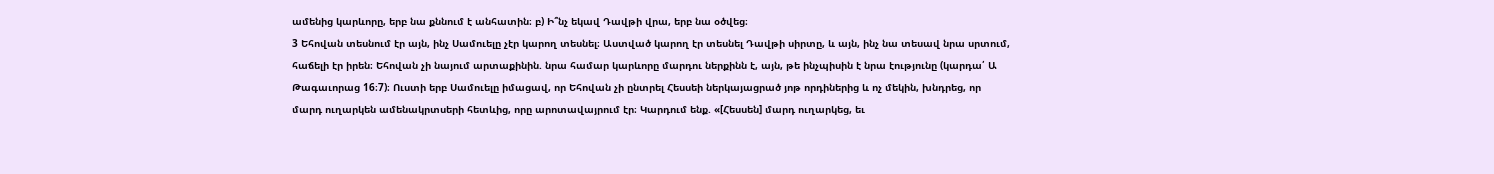ամենից կարևորը, երբ նա քննում է անհատին։ բ) Ի՞նչ եկավ Դավթի վրա, երբ նա օծվեց։
3 Եհովան տեսնում էր այն, ինչ Սամուելը չէր կարող տեսնել։ Աստված կարող էր տեսնել Դավթի սիրտը, և այն, ինչ նա տեսավ նրա սրտում, հաճելի էր իրեն։ Եհովան չի նայում արտաքինին. նրա համար կարևորը մարդու ներքինն է, այն, թե ինչպիսին է նրա էությունը (կարդա՛ Ա Թագաւորաց 16։7)։ Ուստի երբ Սամուելը իմացավ, որ Եհովան չի ընտրել Հեսսեի ներկայացրած յոթ որդիներից և ոչ մեկին, խնդրեց, որ մարդ ուղարկեն ամենակրտսերի հետևից, որը արոտավայրում էր։ Կարդում ենք. «[Հեսսեն] մարդ ուղարկեց, եւ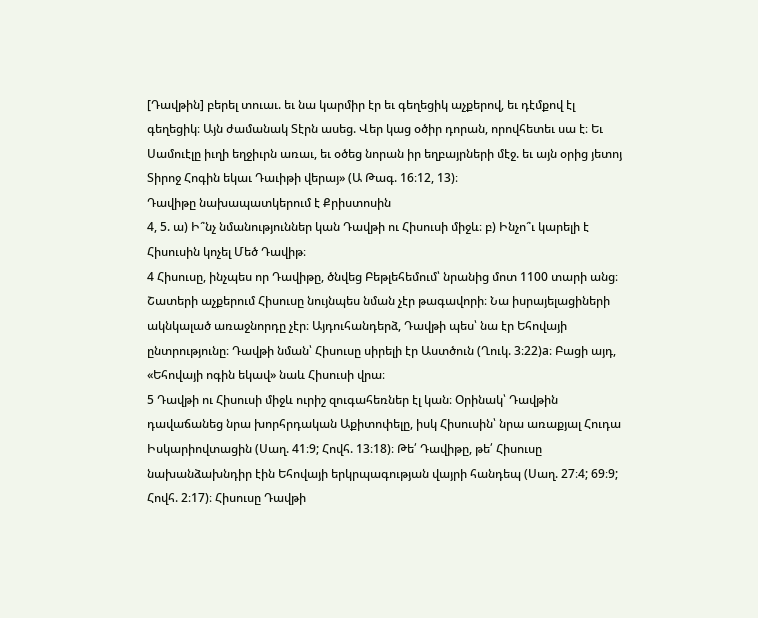[Դավթին] բերել տուաւ. եւ նա կարմիր էր եւ գեղեցիկ աչքերով, եւ դէմքով էլ գեղեցիկ։ Այն ժամանակ Տէրն ասեց. Վեր կաց օծիր դորան, որովհետեւ սա է։ Եւ Սամուէլը իւղի եղջիւրն առաւ, եւ օծեց նորան իր եղբայրների մէջ. եւ այն օրից յետոյ Տիրոջ Հոգին եկաւ Դաւիթի վերայ» (Ա Թագ. 16։12, 13)։
Դավիթը նախապատկերում է Քրիստոսին
4, 5. ա) Ի՞նչ նմանություններ կան Դավթի ու Հիսուսի միջև։ բ) Ինչո՞ւ կարելի է Հիսուսին կոչել Մեծ Դավիթ։
4 Հիսուսը, ինչպես որ Դավիթը, ծնվեց Բեթլեհեմում՝ նրանից մոտ 1100 տարի անց։ Շատերի աչքերում Հիսուսը նույնպես նման չէր թագավորի։ Նա իսրայելացիների ակնկալած առաջնորդը չէր։ Այդուհանդերձ, Դավթի պես՝ նա էր Եհովայի ընտրությունը։ Դավթի նման՝ Հիսուսը սիրելի էր Աստծուն (Ղուկ. 3։22)a։ Բացի այդ, «Եհովայի ոգին եկավ» նաև Հիսուսի վրա։
5 Դավթի ու Հիսուսի միջև ուրիշ զուգահեռներ էլ կան։ Օրինակ՝ Դավթին դավաճանեց նրա խորհրդական Աքիտոփելը, իսկ Հիսուսին՝ նրա առաքյալ Հուդա Իսկարիովտացին (Սաղ. 41։9; Հովհ. 13։18)։ Թե՛ Դավիթը, թե՛ Հիսուսը նախանձախնդիր էին Եհովայի երկրպագության վայրի հանդեպ (Սաղ. 27։4; 69։9; Հովհ. 2։17)։ Հիսուսը Դավթի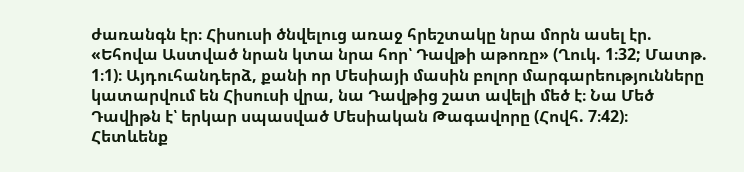ժառանգն էր։ Հիսուսի ծնվելուց առաջ հրեշտակը նրա մորն ասել էր. «Եհովա Աստված նրան կտա նրա հոր՝ Դավթի աթոռը» (Ղուկ. 1։32; Մատթ. 1։1)։ Այդուհանդերձ, քանի որ Մեսիայի մասին բոլոր մարգարեությունները կատարվում են Հիսուսի վրա, նա Դավթից շատ ավելի մեծ է։ Նա Մեծ Դավիթն է՝ երկար սպասված Մեսիական Թագավորը (Հովհ. 7։42)։
Հետևենք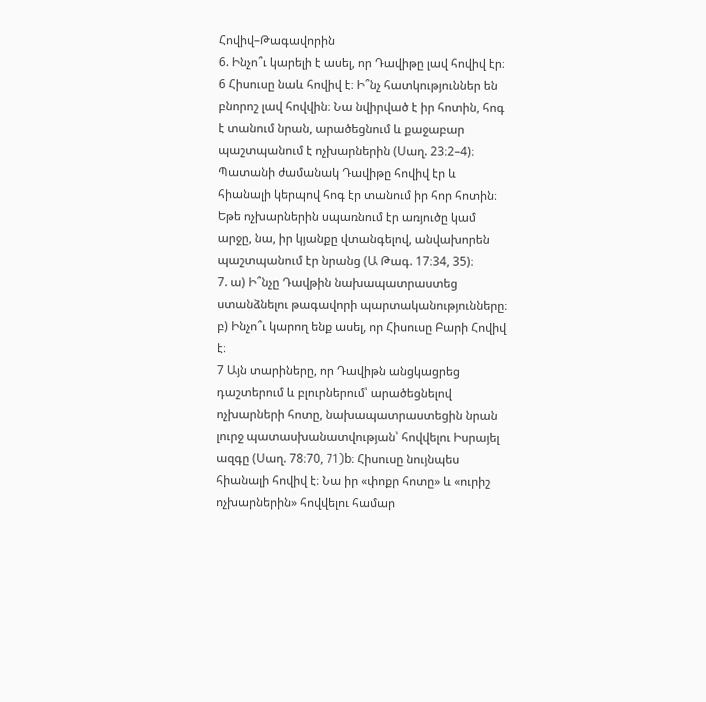Հովիվ–Թագավորին
6. Ինչո՞ւ կարելի է ասել, որ Դավիթը լավ հովիվ էր։
6 Հիսուսը նաև հովիվ է։ Ի՞նչ հատկություններ են բնորոշ լավ հովվին։ Նա նվիրված է իր հոտին, հոգ է տանում նրան, արածեցնում և քաջաբար պաշտպանում է ոչխարներին (Սաղ. 23։2–4)։ Պատանի ժամանակ Դավիթը հովիվ էր և հիանալի կերպով հոգ էր տանում իր հոր հոտին։ Եթե ոչխարներին սպառնում էր առյուծը կամ արջը, նա, իր կյանքը վտանգելով, անվախորեն պաշտպանում էր նրանց (Ա Թագ. 17։34, 35)։
7. ա) Ի՞նչը Դավթին նախապատրաստեց ստանձնելու թագավորի պարտականությունները։ բ) Ինչո՞ւ կարող ենք ասել, որ Հիսուսը Բարի Հովիվ է։
7 Այն տարիները, որ Դավիթն անցկացրեց դաշտերում և բլուրներում՝ արածեցնելով ոչխարների հոտը, նախապատրաստեցին նրան լուրջ պատասխանատվության՝ հովվելու Իսրայել ազգը (Սաղ. 78։70, 71)b։ Հիսուսը նույնպես հիանալի հովիվ է։ Նա իր «փոքր հոտը» և «ուրիշ ոչխարներին» հովվելու համար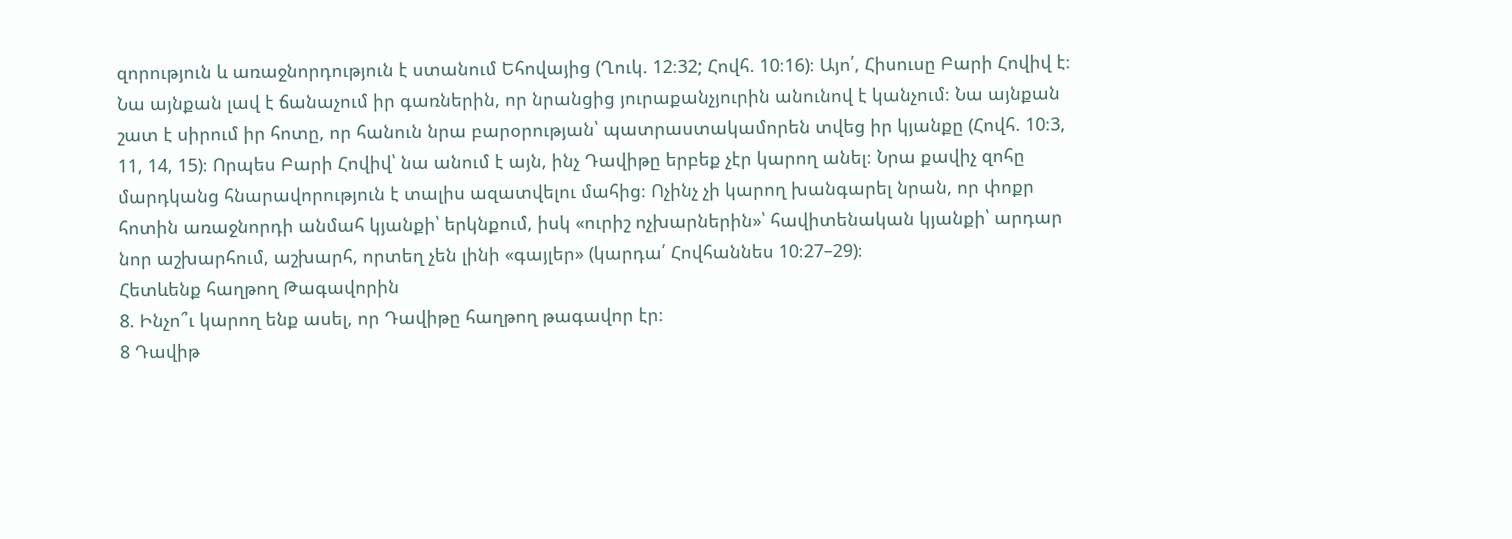զորություն և առաջնորդություն է ստանում Եհովայից (Ղուկ. 12։32; Հովհ. 10։16)։ Այո՛, Հիսուսը Բարի Հովիվ է։ Նա այնքան լավ է ճանաչում իր գառներին, որ նրանցից յուրաքանչյուրին անունով է կանչում։ Նա այնքան շատ է սիրում իր հոտը, որ հանուն նրա բարօրության՝ պատրաստակամորեն տվեց իր կյանքը (Հովհ. 10։3, 11, 14, 15)։ Որպես Բարի Հովիվ՝ նա անում է այն, ինչ Դավիթը երբեք չէր կարող անել։ Նրա քավիչ զոհը մարդկանց հնարավորություն է տալիս ազատվելու մահից։ Ոչինչ չի կարող խանգարել նրան, որ փոքր հոտին առաջնորդի անմահ կյանքի՝ երկնքում, իսկ «ուրիշ ոչխարներին»՝ հավիտենական կյանքի՝ արդար նոր աշխարհում, աշխարհ, որտեղ չեն լինի «գայլեր» (կարդա՛ Հովհաննես 10։27–29)։
Հետևենք հաղթող Թագավորին
8. Ինչո՞ւ կարող ենք ասել, որ Դավիթը հաղթող թագավոր էր։
8 Դավիթ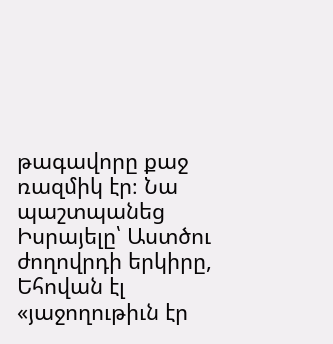թագավորը քաջ ռազմիկ էր։ Նա պաշտպանեց Իսրայելը՝ Աստծու ժողովրդի երկիրը, Եհովան էլ «յաջողութիւն էր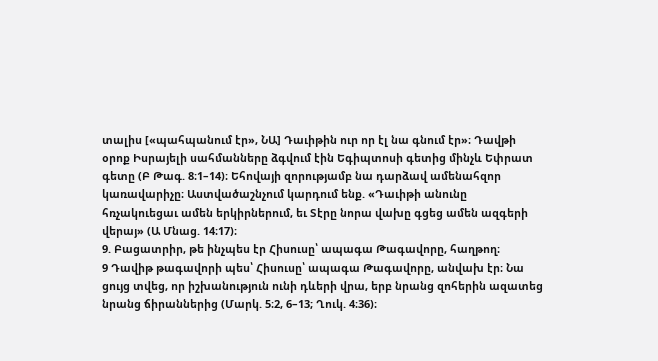տալիս [«պահպանում էր», ՆԱ] Դաւիթին ուր որ էլ նա գնում էր»։ Դավթի օրոք Իսրայելի սահմանները ձգվում էին Եգիպտոսի գետից մինչև Եփրատ գետը (Բ Թագ. 8։1–14)։ Եհովայի զորությամբ նա դարձավ ամենահզոր կառավարիչը։ Աստվածաշնչում կարդում ենք. «Դաւիթի անունը հռչակուեցաւ ամեն երկիրներում, եւ Տէրը նորա վախը գցեց ամեն ազգերի վերայ» (Ա Մնաց. 14։17)։
9. Բացատրիր, թե ինչպես էր Հիսուսը՝ ապագա Թագավորը, հաղթող։
9 Դավիթ թագավորի պես՝ Հիսուսը՝ ապագա Թագավորը, անվախ էր։ Նա ցույց տվեց, որ իշխանություն ունի դևերի վրա, երբ նրանց զոհերին ազատեց նրանց ճիրաններից (Մարկ. 5։2, 6–13; Ղուկ. 4։36)։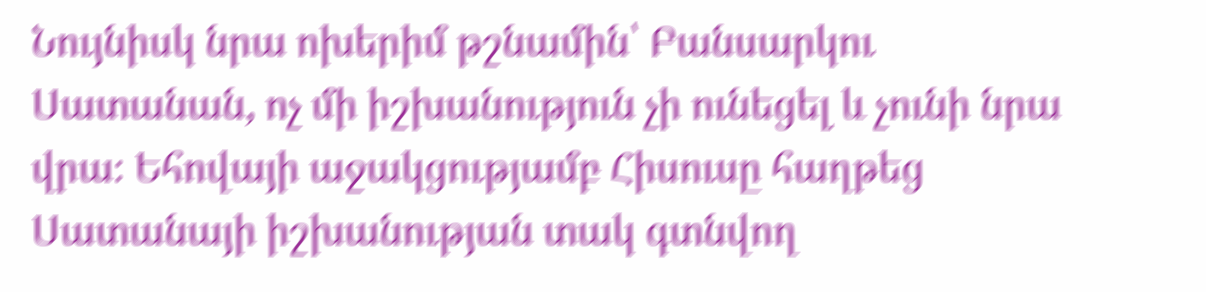Նույնիսկ նրա ոխերիմ թշնամին՝ Բանսարկու Սատանան, ոչ մի իշխանություն չի ունեցել և չունի նրա վրա։ Եհովայի աջակցությամբ Հիսուսը հաղթեց Սատանայի իշխանության տակ գտնվող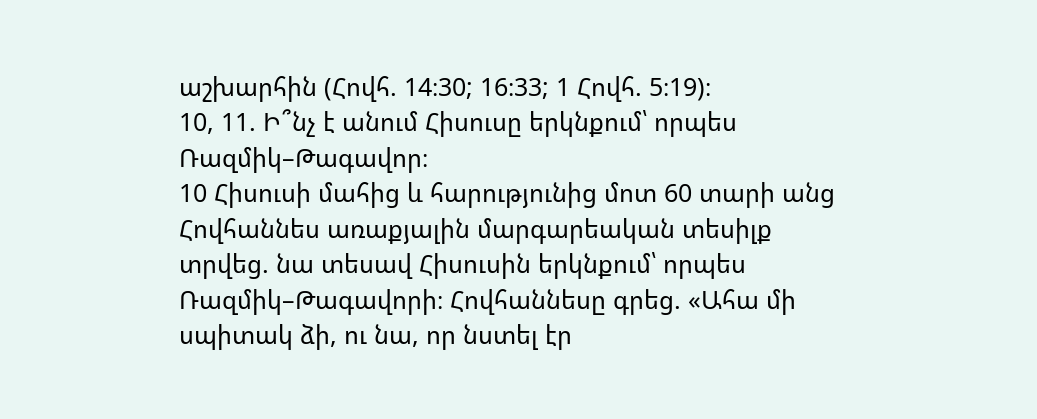աշխարհին (Հովհ. 14։30; 16։33; 1 Հովհ. 5։19)։
10, 11. Ի՞նչ է անում Հիսուսը երկնքում՝ որպես Ռազմիկ–Թագավոր։
10 Հիսուսի մահից և հարությունից մոտ 60 տարի անց Հովհաննես առաքյալին մարգարեական տեսիլք տրվեց. նա տեսավ Հիսուսին երկնքում՝ որպես Ռազմիկ–Թագավորի։ Հովհաննեսը գրեց. «Ահա մի սպիտակ ձի, ու նա, որ նստել էր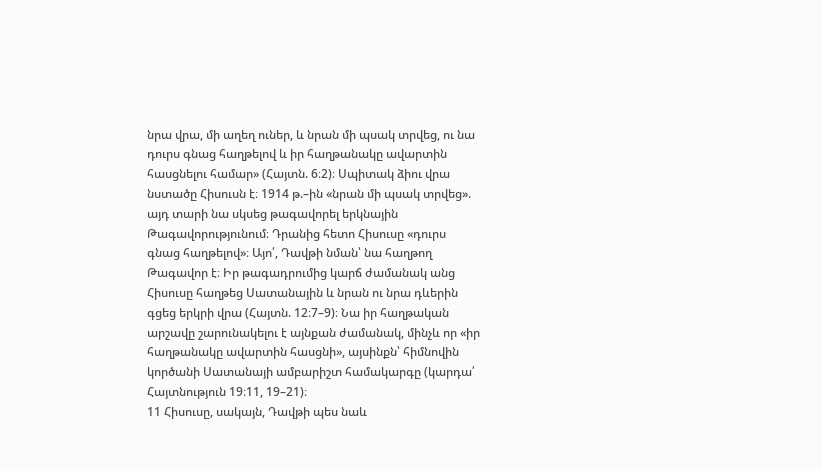նրա վրա, մի աղեղ ուներ, և նրան մի պսակ տրվեց, ու նա դուրս գնաց հաղթելով և իր հաղթանակը ավարտին հասցնելու համար» (Հայտն. 6։2)։ Սպիտակ ձիու վրա նստածը Հիսուսն է։ 1914 թ.–ին «նրան մի պսակ տրվեց». այդ տարի նա սկսեց թագավորել երկնային Թագավորությունում։ Դրանից հետո Հիսուսը «դուրս գնաց հաղթելով»։ Այո՛, Դավթի նման՝ նա հաղթող Թագավոր է։ Իր թագադրումից կարճ ժամանակ անց Հիսուսը հաղթեց Սատանային և նրան ու նրա դևերին գցեց երկրի վրա (Հայտն. 12։7–9)։ Նա իր հաղթական արշավը շարունակելու է այնքան ժամանակ, մինչև որ «իր հաղթանակը ավարտին հասցնի», այսինքն՝ հիմնովին կործանի Սատանայի ամբարիշտ համակարգը (կարդա՛ Հայտնություն 19։11, 19–21)։
11 Հիսուսը, սակայն, Դավթի պես նաև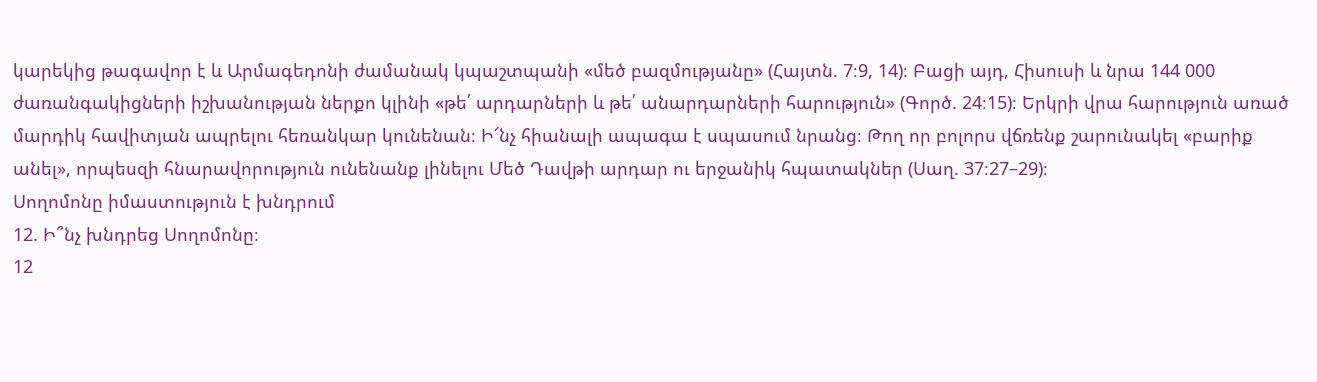կարեկից թագավոր է և Արմագեդոնի ժամանակ կպաշտպանի «մեծ բազմությանը» (Հայտն. 7։9, 14)։ Բացի այդ, Հիսուսի և նրա 144 000 ժառանգակիցների իշխանության ներքո կլինի «թե՛ արդարների և թե՛ անարդարների հարություն» (Գործ. 24։15)։ Երկրի վրա հարություն առած մարդիկ հավիտյան ապրելու հեռանկար կունենան։ Ի՜նչ հիանալի ապագա է սպասում նրանց։ Թող որ բոլորս վճռենք շարունակել «բարիք անել», որպեսզի հնարավորություն ունենանք լինելու Մեծ Դավթի արդար ու երջանիկ հպատակներ (Սաղ. 37։27–29)։
Սողոմոնը իմաստություն է խնդրում
12. Ի՞նչ խնդրեց Սողոմոնը։
12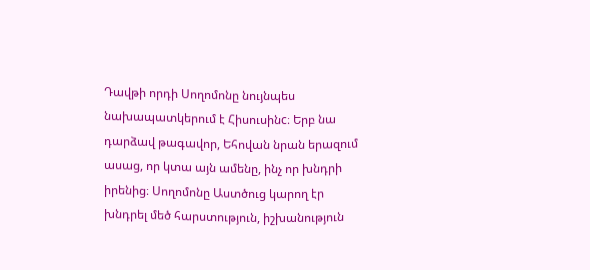Դավթի որդի Սողոմոնը նույնպես նախապատկերում է Հիսուսինc։ Երբ նա դարձավ թագավոր, Եհովան նրան երազում ասաց, որ կտա այն ամենը, ինչ որ խնդրի իրենից։ Սողոմոնը Աստծուց կարող էր խնդրել մեծ հարստություն, իշխանություն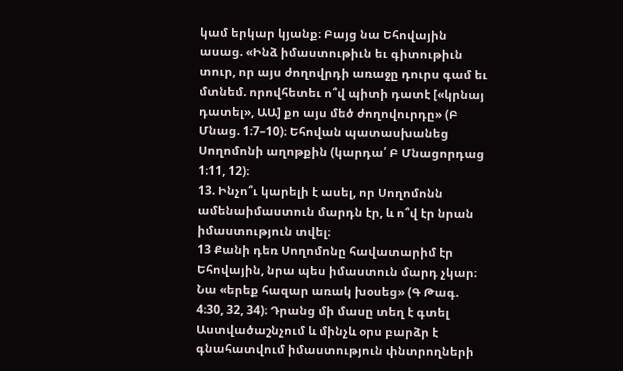կամ երկար կյանք։ Բայց նա Եհովային ասաց. «Ինձ իմաստութիւն եւ գիտութիւն տուր, որ այս ժողովրդի առաջը դուրս գամ եւ մտնեմ. որովհետեւ ո՞վ պիտի դատէ [«կրնայ դատել», ԱԱ] քո այս մեծ ժողովուրդը» (Բ Մնաց. 1։7–10)։ Եհովան պատասխանեց Սողոմոնի աղոթքին (կարդա՛ Բ Մնացորդաց 1։11, 12)։
13. Ինչո՞ւ կարելի է ասել, որ Սողոմոնն ամենաիմաստուն մարդն էր, և ո՞վ էր նրան իմաստություն տվել։
13 Քանի դեռ Սողոմոնը հավատարիմ էր Եհովային, նրա պես իմաստուն մարդ չկար։ Նա «երեք հազար առակ խօսեց» (Գ Թագ. 4։30, 32, 34)։ Դրանց մի մասը տեղ է գտել Աստվածաշնչում և մինչև օրս բարձր է գնահատվում իմաստություն փնտրողների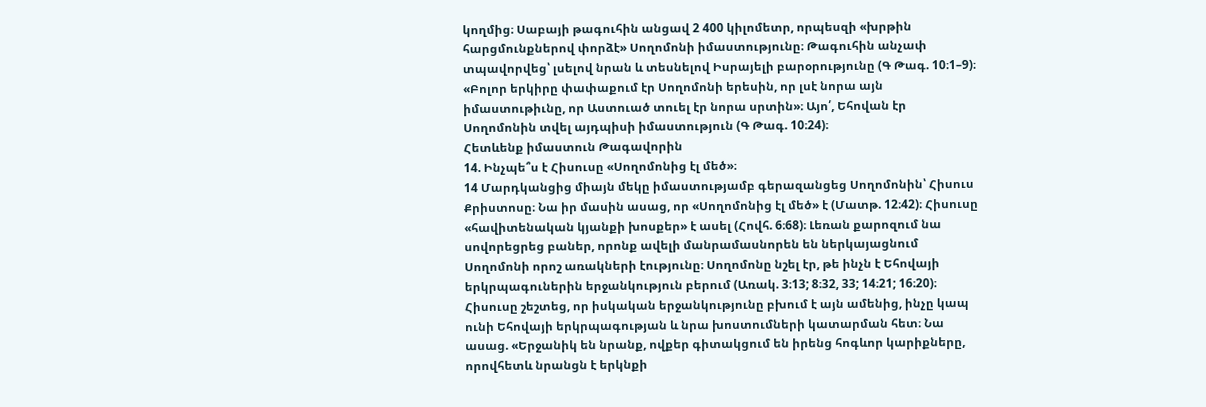կողմից։ Սաբայի թագուհին անցավ 2 400 կիլոմետր, որպեսզի «խրթին հարցմունքներով փորձէ» Սողոմոնի իմաստությունը։ Թագուհին անչափ տպավորվեց՝ լսելով նրան և տեսնելով Իսրայելի բարօրությունը (Գ Թագ. 10։1–9)։ «Բոլոր երկիրը փափաքում էր Սողոմոնի երեսին, որ լսէ նորա այն իմաստութիւնը, որ Աստուած տուել էր նորա սրտին»։ Այո՛, Եհովան էր Սողոմոնին տվել այդպիսի իմաստություն (Գ Թագ. 10։24)։
Հետևենք իմաստուն Թագավորին
14. Ինչպե՞ս է Հիսուսը «Սողոմոնից էլ մեծ»։
14 Մարդկանցից միայն մեկը իմաստությամբ գերազանցեց Սողոմոնին՝ Հիսուս Քրիստոսը։ Նա իր մասին ասաց, որ «Սողոմոնից էլ մեծ» է (Մատթ. 12։42)։ Հիսուսը «հավիտենական կյանքի խոսքեր» է ասել (Հովհ. 6։68)։ Լեռան քարոզում նա սովորեցրեց բաներ, որոնք ավելի մանրամասնորեն են ներկայացնում Սողոմոնի որոշ առակների էությունը։ Սողոմոնը նշել էր, թե ինչն է Եհովայի երկրպագուներին երջանկություն բերում (Առակ. 3։13; 8։32, 33; 14։21; 16։20)։ Հիսուսը շեշտեց, որ իսկական երջանկությունը բխում է այն ամենից, ինչը կապ ունի Եհովայի երկրպագության և նրա խոստումների կատարման հետ։ Նա ասաց. «Երջանիկ են նրանք, ովքեր գիտակցում են իրենց հոգևոր կարիքները, որովհետև նրանցն է երկնքի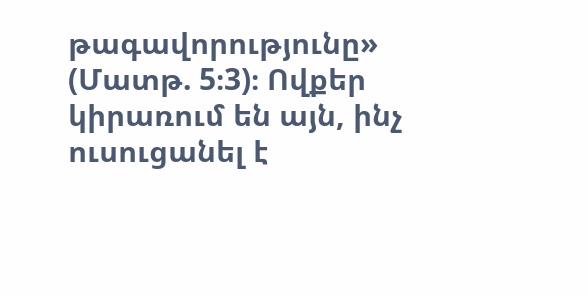թագավորությունը» (Մատթ. 5։3)։ Ովքեր կիրառում են այն, ինչ ուսուցանել է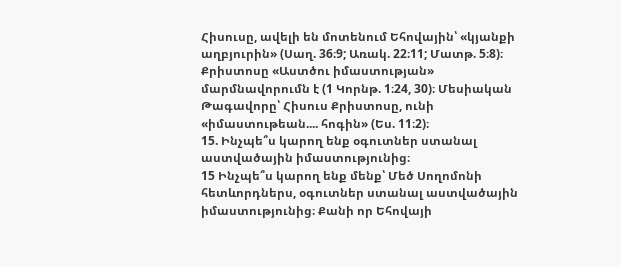Հիսուսը, ավելի են մոտենում Եհովային՝ «կյանքի աղբյուրին» (Սաղ. 36։9; Առակ. 22։11; Մատթ. 5։8)։ Քրիստոսը «Աստծու իմաստության» մարմնավորումն է (1 Կորնթ. 1։24, 30)։ Մեսիական Թագավորը՝ Հիսուս Քրիստոսը, ունի «իմաստութեան.... հոգին» (Ես. 11։2)։
15. Ինչպե՞ս կարող ենք օգուտներ ստանալ աստվածային իմաստությունից։
15 Ինչպե՞ս կարող ենք մենք՝ Մեծ Սողոմոնի հետևորդներս, օգուտներ ստանալ աստվածային իմաստությունից։ Քանի որ Եհովայի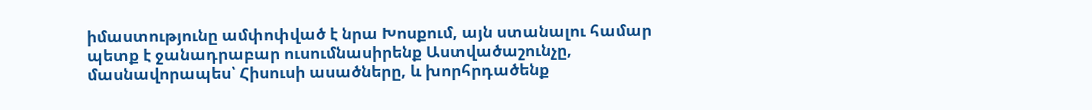իմաստությունը ամփոփված է նրա Խոսքում, այն ստանալու համար պետք է ջանադրաբար ուսումնասիրենք Աստվածաշունչը, մասնավորապես՝ Հիսուսի ասածները, և խորհրդածենք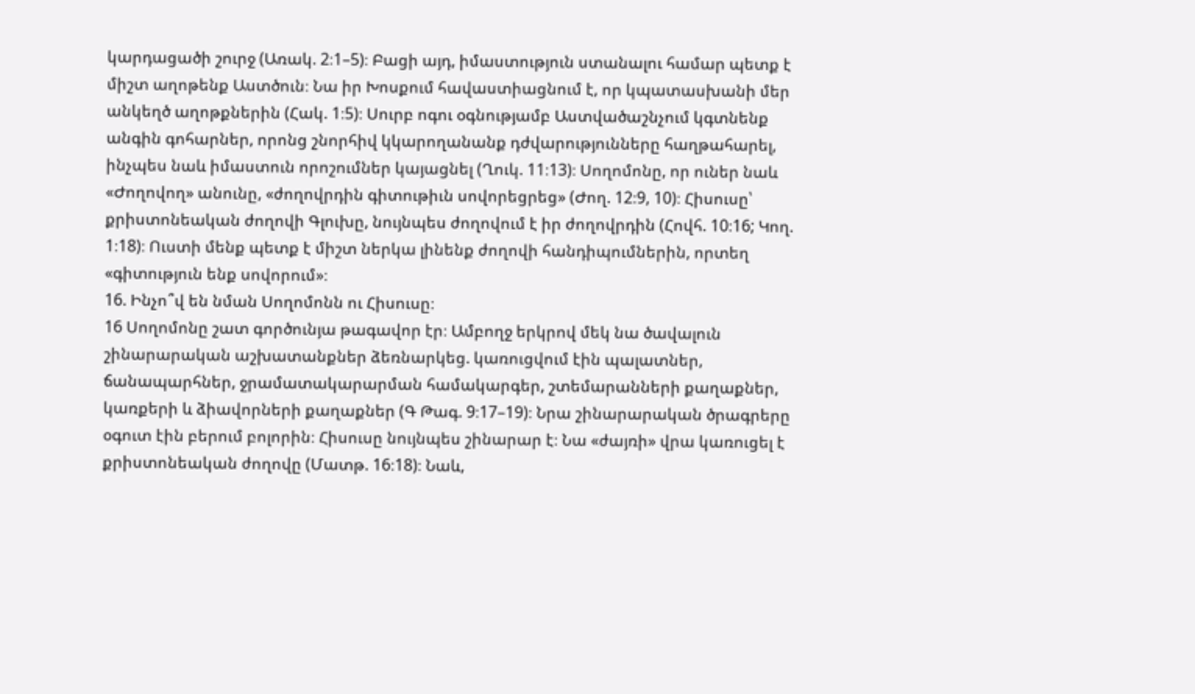կարդացածի շուրջ (Առակ. 2։1–5)։ Բացի այդ, իմաստություն ստանալու համար պետք է միշտ աղոթենք Աստծուն։ Նա իր Խոսքում հավաստիացնում է, որ կպատասխանի մեր անկեղծ աղոթքներին (Հակ. 1։5)։ Սուրբ ոգու օգնությամբ Աստվածաշնչում կգտնենք անգին գոհարներ, որոնց շնորհիվ կկարողանանք դժվարությունները հաղթահարել, ինչպես նաև իմաստուն որոշումներ կայացնել (Ղուկ. 11։13)։ Սողոմոնը, որ ուներ նաև «Ժողովող» անունը, «ժողովրդին գիտութիւն սովորեցրեց» (Ժող. 12։9, 10)։ Հիսուսը՝ քրիստոնեական ժողովի Գլուխը, նույնպես ժողովում է իր ժողովրդին (Հովհ. 10։16; Կող. 1։18)։ Ուստի մենք պետք է միշտ ներկա լինենք ժողովի հանդիպումներին, որտեղ «գիտություն ենք սովորում»։
16. Ինչո՞վ են նման Սողոմոնն ու Հիսուսը։
16 Սողոմոնը շատ գործունյա թագավոր էր։ Ամբողջ երկրով մեկ նա ծավալուն շինարարական աշխատանքներ ձեռնարկեց. կառուցվում էին պալատներ, ճանապարհներ, ջրամատակարարման համակարգեր, շտեմարանների քաղաքներ, կառքերի և ձիավորների քաղաքներ (Գ Թագ. 9։17–19)։ Նրա շինարարական ծրագրերը օգուտ էին բերում բոլորին։ Հիսուսը նույնպես շինարար է։ Նա «ժայռի» վրա կառուցել է քրիստոնեական ժողովը (Մատթ. 16։18)։ Նաև,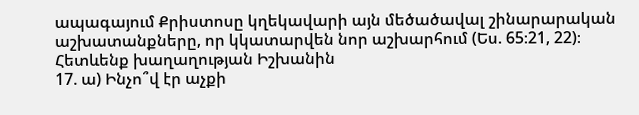ապագայում Քրիստոսը կղեկավարի այն մեծածավալ շինարարական աշխատանքները, որ կկատարվեն նոր աշխարհում (Ես. 65։21, 22)։
Հետևենք խաղաղության Իշխանին
17. ա) Ինչո՞վ էր աչքի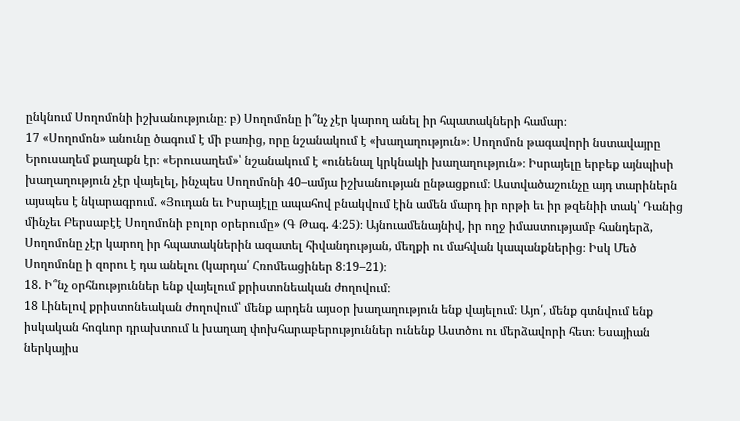ընկնում Սողոմոնի իշխանությունը։ բ) Սողոմոնը ի՞նչ չէր կարող անել իր հպատակների համար։
17 «Սողոմոն» անունը ծագում է մի բառից, որը նշանակում է «խաղաղություն»։ Սողոմոն թագավորի նստավայրը Երուսաղեմ քաղաքն էր։ «Երուսաղեմ»՝ նշանակում է «ունենալ կրկնակի խաղաղություն»։ Իսրայելը երբեք այնպիսի խաղաղություն չէր վայելել, ինչպես Սողոմոնի 40–ամյա իշխանության ընթացքում։ Աստվածաշունչը այդ տարիներն այսպես է նկարագրում. «Յուդան եւ Իսրայէլը ապահով բնակվում էին ամեն մարդ իր որթի եւ իր թզենիի տակ՝ Դանից մինչեւ Բերսաբէէ Սողոմոնի բոլոր օրերումը» (Գ Թագ. 4։25)։ Այնուամենայնիվ, իր ողջ իմաստությամբ հանդերձ, Սողոմոնը չէր կարող իր հպատակներին ազատել հիվանդության, մեղքի ու մահվան կապանքներից։ Իսկ Մեծ Սողոմոնը ի զորու է դա անելու (կարդա՛ Հռոմեացիներ 8։19–21)։
18. Ի՞նչ օրհնություններ ենք վայելում քրիստոնեական ժողովում։
18 Լինելով քրիստոնեական ժողովում՝ մենք արդեն այսօր խաղաղություն ենք վայելում։ Այո՛, մենք գտնվում ենք իսկական հոգևոր դրախտում և խաղաղ փոխհարաբերություններ ունենք Աստծու ու մերձավորի հետ։ Եսայիան ներկայիս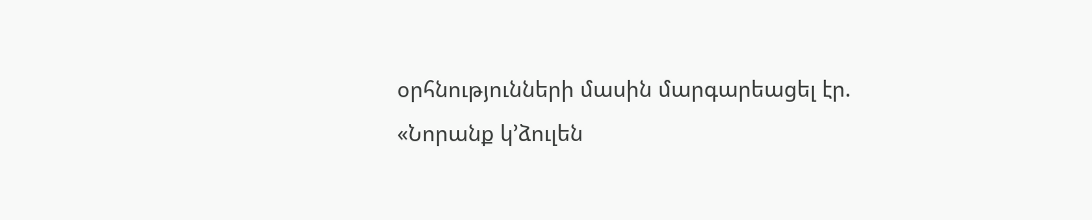օրհնությունների մասին մարգարեացել էր. «Նորանք կ’ձուլեն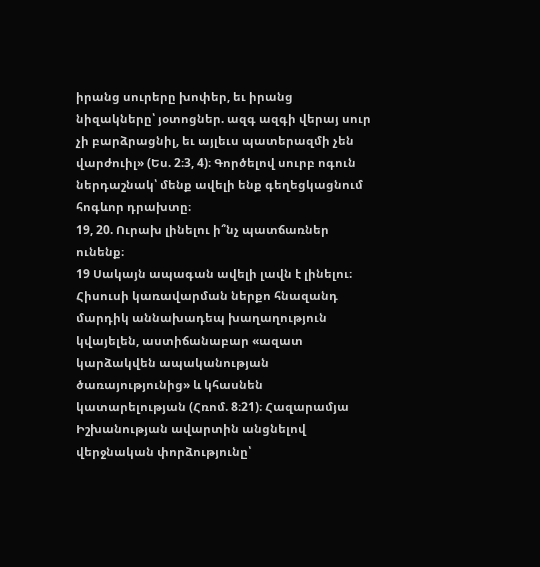իրանց սուրերը խոփեր, եւ իրանց նիզակները՝ յօտոցներ. ազգ ազգի վերայ սուր չի բարձրացնիլ, եւ այլեւս պատերազմի չեն վարժուիլ» (Ես. 2։3, 4)։ Գործելով սուրբ ոգուն ներդաշնակ՝ մենք ավելի ենք գեղեցկացնում հոգևոր դրախտը։
19, 20. Ուրախ լինելու ի՞նչ պատճառներ ունենք։
19 Սակայն ապագան ավելի լավն է լինելու։ Հիսուսի կառավարման ներքո հնազանդ մարդիկ աննախադեպ խաղաղություն կվայելեն, աստիճանաբար «ազատ կարձակվեն ապականության ծառայությունից» և կհասնեն կատարելության (Հռոմ. 8։21)։ Հազարամյա Իշխանության ավարտին անցնելով վերջնական փորձությունը՝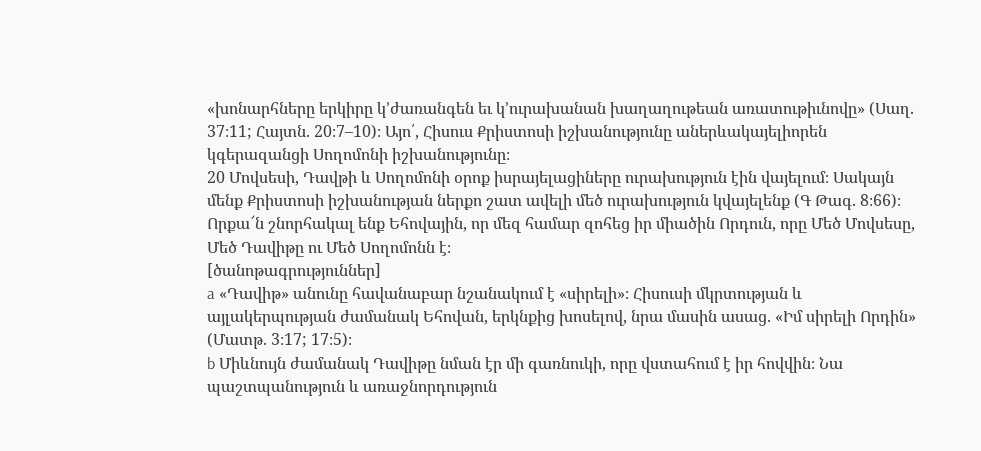«խոնարհները երկիրը կ’ժառանգեն եւ կ’ուրախանան խաղաղութեան առատութիւնովը» (Սաղ. 37։11; Հայտն. 20։7–10)։ Այո՛, Հիսուս Քրիստոսի իշխանությունը աներևակայելիորեն կգերազանցի Սողոմոնի իշխանությունը։
20 Մովսեսի, Դավթի և Սողոմոնի օրոք իսրայելացիները ուրախություն էին վայելում։ Սակայն մենք Քրիստոսի իշխանության ներքո շատ ավելի մեծ ուրախություն կվայելենք (Գ Թագ. 8։66)։ Որքա՜ն շնորհակալ ենք Եհովային, որ մեզ համար զոհեց իր միածին Որդուն, որը Մեծ Մովսեսը, Մեծ Դավիթը ու Մեծ Սողոմոնն է։
[ծանոթագրություններ]
a «Դավիթ» անունը հավանաբար նշանակում է «սիրելի»։ Հիսուսի մկրտության և այլակերպության ժամանակ Եհովան, երկնքից խոսելով, նրա մասին ասաց. «Իմ սիրելի Որդին» (Մատթ. 3։17; 17։5)։
b Միևնույն ժամանակ Դավիթը նման էր մի գառնուկի, որը վստահում է իր հովվին։ Նա պաշտպանություն և առաջնորդություն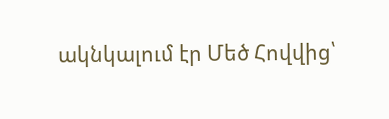ակնկալում էր Մեծ Հովվից՝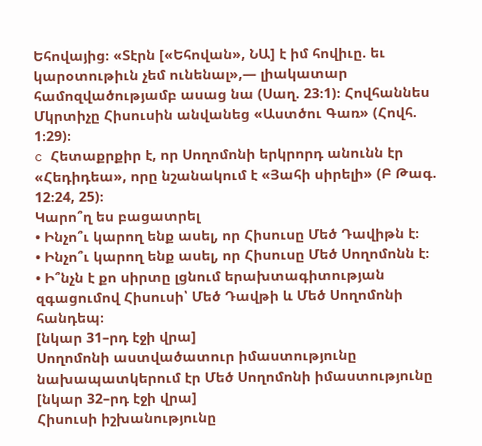Եհովայից։ «Տէրն [«Եհովան», ՆԱ] է իմ հովիւը. եւ կարօտութիւն չեմ ունենալ»,— լիակատար համոզվածությամբ ասաց նա (Սաղ. 23։1)։ Հովհաննես Մկրտիչը Հիսուսին անվանեց «Աստծու Գառ» (Հովհ. 1։29)։
c Հետաքրքիր է, որ Սողոմոնի երկրորդ անունն էր «Հեդիդեա», որը նշանակում է «Յահի սիրելի» (Բ Թագ. 12։24, 25)։
Կարո՞ղ ես բացատրել
• Ինչո՞ւ կարող ենք ասել, որ Հիսուսը Մեծ Դավիթն է։
• Ինչո՞ւ կարող ենք ասել, որ Հիսուսը Մեծ Սողոմոնն է։
• Ի՞նչն է քո սիրտը լցնում երախտագիտության զգացումով Հիսուսի՝ Մեծ Դավթի և Մեծ Սողոմոնի հանդեպ։
[նկար 31–րդ էջի վրա]
Սողոմոնի աստվածատուր իմաստությունը նախապատկերում էր Մեծ Սողոմոնի իմաստությունը
[նկար 32–րդ էջի վրա]
Հիսուսի իշխանությունը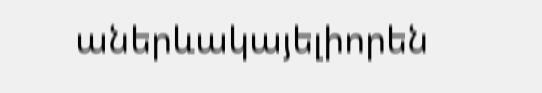աներևակայելիորեն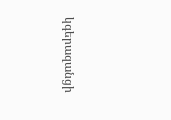կգերազանցի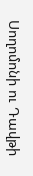Սողոմոնի ու Դավթի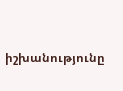իշխանությունը